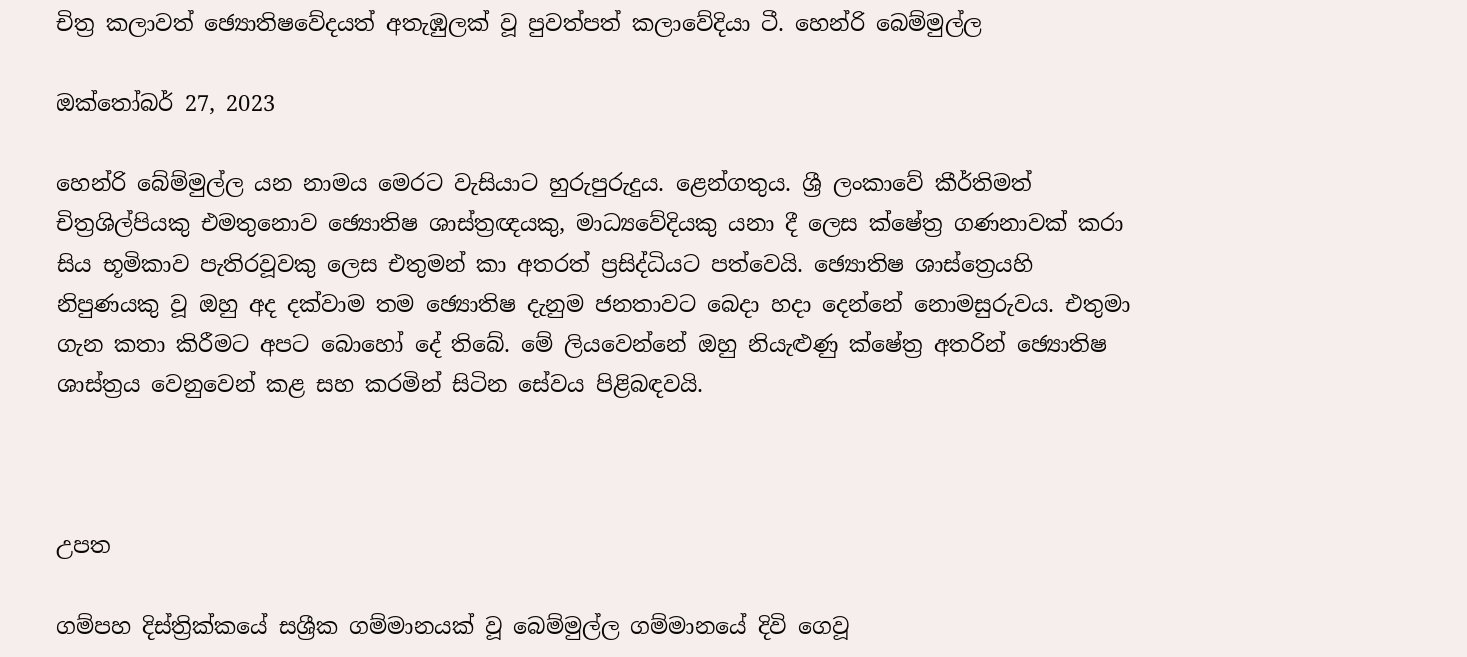චිත්‍ර කලාවත් ඡ්‍යොති‍ෂවේදයත් අතැඹුලක් වූ පුවත්පත් කලාවේදියා ටී. හෙන්රි බෙම්මුල්ල

ඔක්තෝබර් 27, 2023

හෙන්රි බේම්මුල්ල යන නාමය මෙරට වැසියාට හුරුපුරුදුය. ළෙන්ගතුය. ශ්‍රී ලංකාවේ කීර්තිමත් චිත්‍රශිල්පියකු එමතුනොව ඡ්‍යොතිෂ ශාස්ත්‍රඥයකු, මාධ්‍යවේදියකු යනා දී ලෙස ක්ෂේත්‍ර ගණනාවක් කරා සිය භූමිකාව පැතිරවූවකු ලෙස එතුමන් කා අතරත් ප්‍රසිද්ධියට පත්වෙයි. ඡ්‍යොතිෂ ශාස්ත්‍රෙයහි නිපුණයකු වූ ඔහු අද දක්වාම තම ඡ්‍යොතිෂ දැනුම ජනතාවට බෙදා හදා දෙන්නේ නොමසුරුවය. එතුමා ගැන කතා කිරීමට අපට බොහෝ දේ තිබේ. මේ ලියවෙන්නේ ඔහු නියැළුණු ක්ෂේත්‍ර අතරින් ඡ්‍යොතිෂ ශාස්ත්‍රය වෙනුවෙන් කළ සහ කරමින් සිටින සේවය පිළිබඳවයි.



උපත

ගම්පහ දිස්ත්‍රික්කයේ සශ්‍රීක ගම්මානයක් වූ බෙම්මුල්ල ගම්මානයේ දිවි ගෙවූ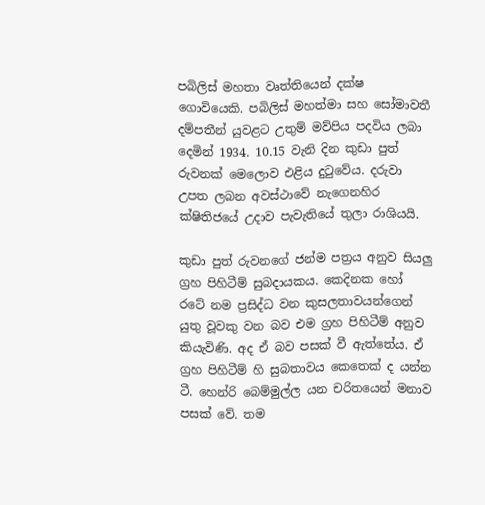පබිලිස් මහතා වෘත්තියෙන් දක්ෂ ගොවියෙකි. පබිලිස් මහත්මා සහ සෝමාවතී දම්පතීන් යුවළට උතුම් මව්පිය පදවිය ලබා දෙමින් 1934. 10.15 වැනි දින කුඩා පුත් රුවනක් මෙලොව එළිය දුටුවේය. දරුවා උපත ලබන අවස්ථාවේ නැගෙනහිර ක්ෂිතිජයේ උදාව පැවැතියේ තුලා රාශියයි.

කුඩා පුත් රුවනගේ ජන්ම පත්‍රය අනුව සියලු ග්‍රහ පිහිටීම් සුබදායකය. කෙදිනක හෝ රටේ නම ප්‍රසිද්ධ වන කුසලතාවයන්ගෙන් යුතු වූවකු වන බව එම ග්‍රහ පිහිටීම් අනුව කියැවිණි. අද ඒ බව පසක් වී ඇත්තේය. ඒ ග්‍රහ පිහිටීම් හි සුබතාවය කෙතෙක් ද යන්න ටී. හෙන්රි බෙම්මුල්ල යන චරිතයෙන් මනාව පසක් වේ. තම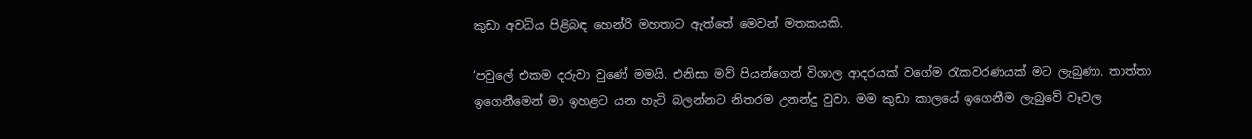කුඩා අවධිය පිළිබඳ හෙන්රි මහතාට ඇත්තේ මෙවන් මතකයකි.

‘පවුලේ එකම දරුවා වුණේ මමයි. එනිසා මව් පියන්ගෙන් විශාල ආදරයක් වගේම රැකවරණයක් මට ලැබුණා. තාත්තා ඉගෙනීමෙන් මා ඉහළට යන හැටි බලන්නට නිතරම උනන්දු වුවා. මම කුඩා කාලයේ ඉගෙනීම ලැබුවේ වෑවල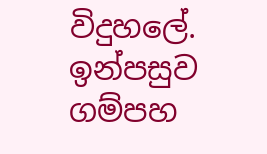විදුහලේ. ඉන්පසුව ගම්පහ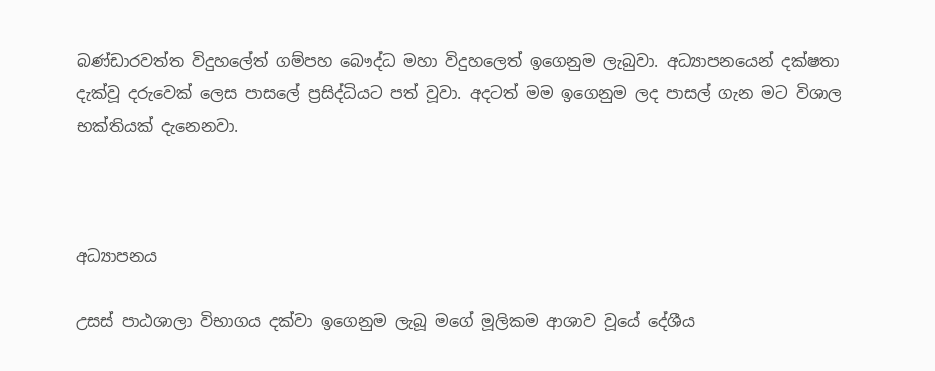බණ්ඩාරවත්ත විදුහලේත් ගම්පහ බෞද්ධ මහා විදුහලෙත් ඉගෙනුම ලැබුවා. අධ්‍යාපනයෙන් දක්ෂතා දැක්වූ දරුවෙක් ලෙස පාසලේ ප්‍රසිද්ධියට පත් වූවා. අදටත් මම ඉගෙනුම ලද පාසල් ගැන මට විශාල භක්තියක් දැනෙනවා.



අධ්‍යාපනය

උසස් පාඨශාලා විභාගය දක්වා ඉගෙනුම ලැබූ මගේ මූලිකම ආශාව වූයේ දේශීය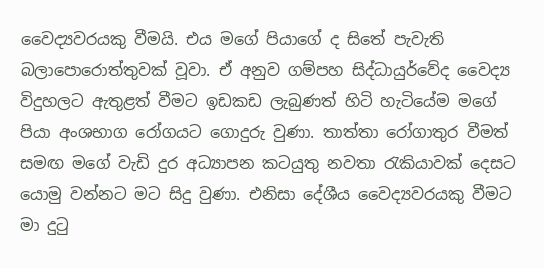වෛද්‍යවරයකු වීමයි. එය මගේ පියාගේ ද සිතේ පැවැති බලාපොරොත්තුවක් වූවා. ඒ අනුව ගම්පහ සිද්ධායුර්වේද වෛද්‍ය විදුහලට ඇතුළත් වීමට ඉඩකඩ ලැබුණත් හිටි හැටියේම මගේ පියා අංශභාග රෝගයට ගොදුරු වුණා. තාත්තා රෝගාතුර වීමත් සමඟ මගේ වැඩි දුර අධ්‍යාපන කටයුතු නවතා රැකියාවක් දෙසට යොමු වන්නට මට සිදු වුණා. එනිසා දේශීය වෛද්‍යවරයකු වීමට මා දුටු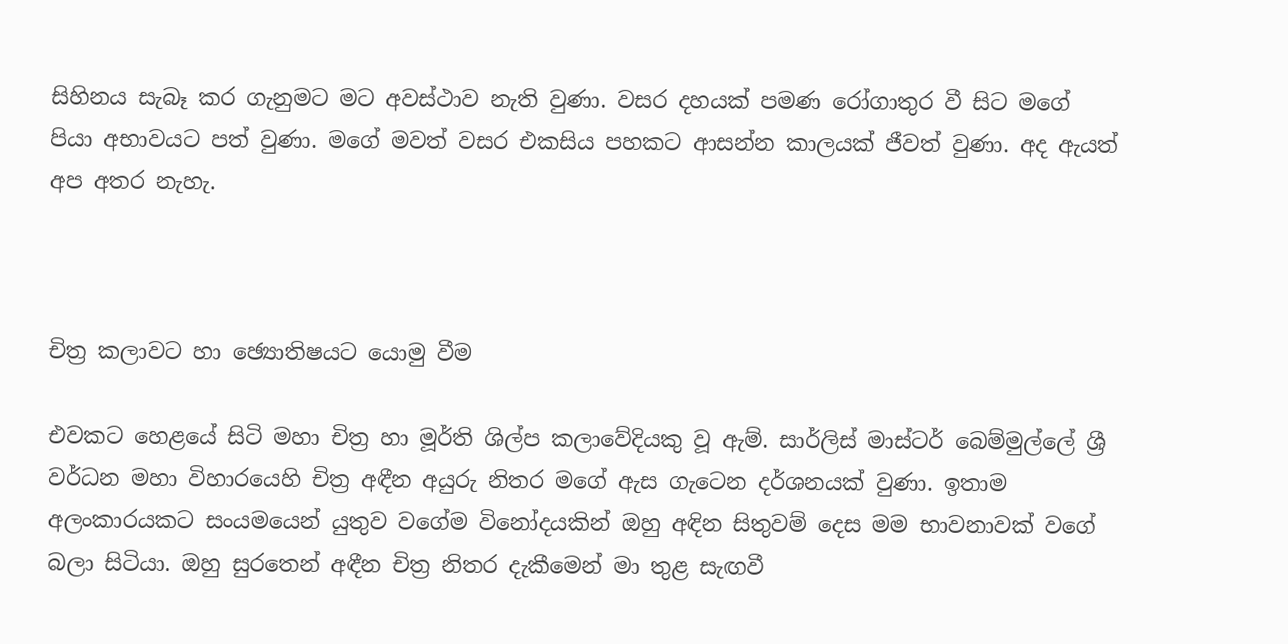සිහිනය සැබෑ කර ගැනුමට මට අවස්ථාව නැති වුණා. වසර දහයක් පමණ රෝගාතුර වී සිට මගේ පියා අභාවයට පත් වුණා. මගේ මවත් වසර එකසිය පහකට ආසන්න කාලයක් ජීවත් වුණා. අද ඇයත් අප අතර නැහැ.



චිත්‍ර කලාවට හා ඡ්‍යොතිෂයට යොමු වීම

එවකට හෙළයේ සිටි මහා චිත්‍ර හා මූර්ති ශිල්ප කලාවේදියකු වූ ඇම්. සාර්ලිස් මාස්ටර් බෙම්මුල්ලේ ශ්‍රී වර්ධන මහා විහාරයෙහි චිත්‍ර අඳීන අයුරු නිතර මගේ ඇස ගැටෙන දර්ශනයක් වුණා. ඉතාම අලංකාරයකට සංයමයෙන් යුතුව වගේම විනෝදයකින් ඔහු අඳින සිතුවම් දෙස මම භාවනාවක් වගේ බලා සිටියා. ඔහු සුරතෙන් අඳීන චිත්‍ර නිතර දැකීමෙන් මා තුළ සැඟවී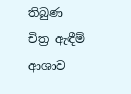තිබුණ චිත්‍ර ඇඳීම් ආශාව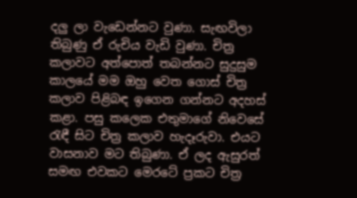දලු ලා වැඩෙන්නට වුණා. සැඟවිලා තිබුණු ඒ රුචිය වැඩි වුණා. චිත්‍ර කලාවට අත්පොත් තබන්නට සුදුසුම කාලයේ මම ඔහු වෙත ගොස් චිත්‍ර කලාව පිළිබඳ ඉගෙන ගන්නට අදහස් කළා. පසු කලෙක එතුමාගේ නිවෙසේ රැඳී සිට චිත්‍ර කලාව හැදෑරුවා. එයට වාසනාව මට තිබුණා. ඒ ලද ඇසුරත් සමඟ එවකට මෙරටේ ප්‍රකට චිත්‍ර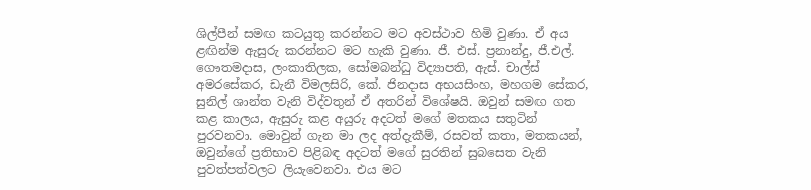ශිල්පීන් සමඟ කටයුතු කරන්නට මට අවස්ථාව හිමි වුණා. ඒ අය ළඟින්ම ඇසුරු කරන්නට මට හැකි වුණා. ජී. එස්. ප්‍රනාන්දු, ජී.එල්. ගෞතමදාස, ලංකාතිලක, සෝමබන්ධු විද්‍යාපති, ඇස්. චාල්ස් අමරසේකර, ඩැනී විමලසිරි, කේ. ජිනදාස අභයසිංහ, මහගම සේකර, සුනිල් ශාන්ත වැනි විද්වතුන් ඒ අතරින් විශේෂයි. ඔවුන් සමඟ ගත කළ කාලය, ඇසුරු කළ අයුරු අදටත් මගේ මතකය සතුටින් පුරවනවා. මොවුන් ගැන මා ලද අත්දැකීම්, රසවත් කතා, මතකයන්, ඔවුන්ගේ ප්‍රතිභාව පිළිබඳ අදටත් මගේ සුරතින් සුබසෙත වැනි පුවත්පත්වලට ලියැවෙනවා. එය මට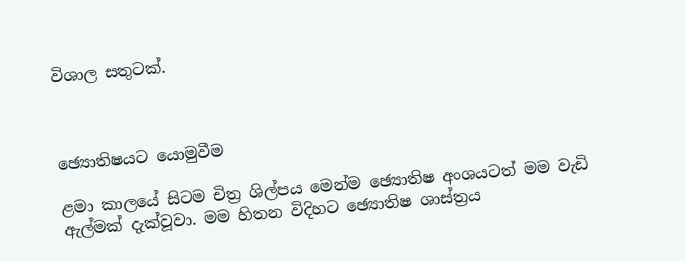විශාල සතුටක්.



ඡ්‍යොතිෂයට යොමුවීම

ළමා කාලයේ සිටම චිත්‍ර ශිල්පය මෙන්ම ඡ්‍යොතිෂ අංශයටත් මම වැඩි ඇල්මක් දැක්වූවා. මම හිතන විදිහට ඡ්‍යොතිෂ ශාස්ත්‍රය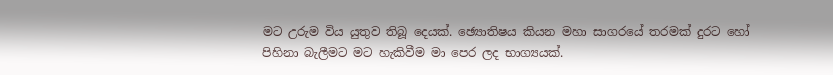මට උරුම විය යුතුව තිබූ දෙයක්. ඡ්‍යොතිෂය කියන මහා සාගරයේ තරමක් දුරට හෝ පිහිනා බැලීමට මට හැකිවීම මා පෙර ලද භාග්‍යයක්.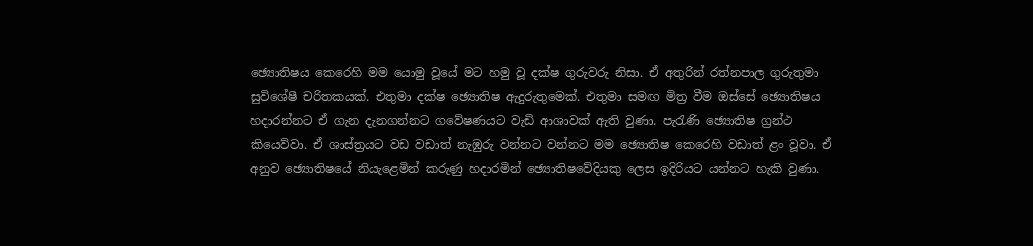ඡ්‍යොතිෂය කෙරෙහි මම යොමු වූයේ මට හමු වූ දක්ෂ ගුරුවරු නිසා. ඒ අතුරින් රත්නපාල ගුරුතුමා සුවිශේෂී චරිතකයක්. එතුමා දක්ෂ ඡ්‍යොතිෂ ඇදුරුතුමෙක්. එතුමා සමඟ මිත්‍ර වීම ඔස්සේ ඡ්‍යොතිෂය හදාරන්නට ඒ ගැන දැනගන්නට ගවේෂණයට වැඩි ආශාවක් ඇති වුණා. පැරැණි ඡ්‍යොතිෂ ග්‍රන්ථ කියෙව්වා. ඒ ශාස්ත්‍රයට වඩ වඩාත් නැඹුරු වන්නට වන්නට මම ඡ්‍යොතිෂ කෙරෙහි වඩාත් ළං වූවා. ඒ අනුව ඡ්‍යොතිෂයේ නියැළෙමින් කරුණු හදාරමින් ඡ්‍යොතිෂවේදියකු ලෙස ඉදිරියට යන්නට හැකි වුණා.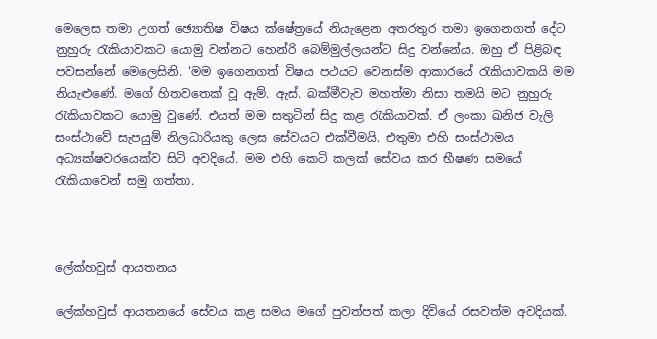මෙලෙස තමා උගත් ඡ්‍යොතිෂ විෂය ක්ෂේත්‍රයේ නියැළෙන අතරතුර තමා ඉගෙනගත් දේට නුහුරු රැකියාවකට යොමු වන්නට හෙන්රි බෙම්මුල්ලයන්ට සිදු වන්නේය. ඔහු ඒ පිළිබඳ පවසන්නේ මෙලෙසිනි. ‘මම ඉගෙනගත් විෂය පථයට වෙනස්ම ආකාරයේ රැකියාවකයි මම නියැළුණේ. මගේ හිතවතෙක් වූ ඇම්. ඇස්. බක්මීවැව මහත්මා නිසා තමයි මට නුහුරු රැකියාවකට යොමු වුණේ. එයත් මම සතුටින් සිදු කළ රැකියාවක්. ඒ ලංකා ඛනිජ වැලි සංස්ථාවේ සැපයුම් නිලධාරියකු ලෙස සේවයට එක්වීමයි. එතුමා එහි සංස්ථාමය අධ්‍යක්ෂවරයෙක්ව සිටි අවදියේ. මම එහි කෙටි කලක් සේවය කර භීෂණ සමයේ රැකියාවෙන් සමු ගත්තා.



ලේක්හවුස් ආයතනය

ලේක්හවුස් ආයතනයේ සේවය කළ සමය මගේ පුවත්පත් කලා දිවියේ රසවත්ම අවදියක්.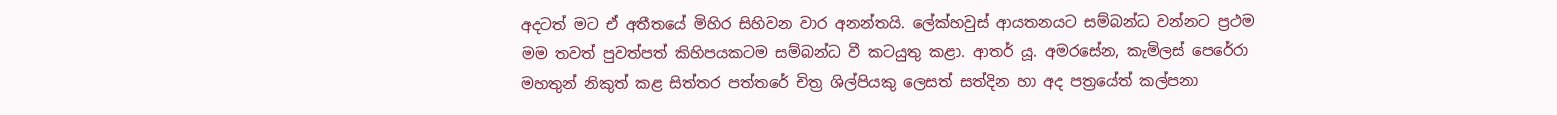අදටත් මට ඒ අතීතයේ මිහිර සිහිවන වාර අනන්තයි. ලේක්හවුස් ආයතනයට සම්බන්ධ වන්නට ප්‍රථම මම තවත් පුවත්පත් කිහිපයකටම සම්බන්ධ වී කටයුතු කළා. ආතර් යූ. අමරසේන, කැමිලස් පෙරේරා මහතුන් නිකුත් කළ සිත්තර පත්තරේ චිත්‍ර ශිල්පියකු ලෙසත් සත්දින හා අද පත්‍රයේත් කල්පනා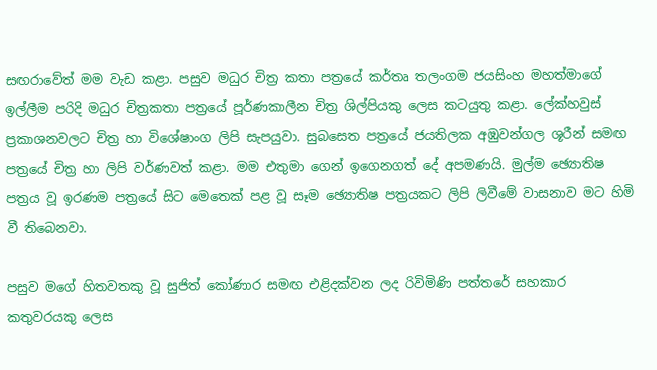සඟරාවේත් මම වැඩ කළා. පසුව මධුර චිත්‍ර කතා පත්‍රයේ කර්තෘ තලංගම ජයසිංහ මහත්මාගේ ඉල්ලීම පරිදි මධුර චිත්‍රකතා පත්‍රයේ පූර්ණකාලීන චිත්‍ර ශිල්පියකු ලෙස කටයුතු කළා. ලේක්හවුස් ප්‍රකාශනවලට චිත්‍ර හා විශේෂාංග ලිපි සැපයුවා. සුබසෙත පත්‍රයේ ජයතිලක අඹුවන්ගල ශූරීන් සමඟ පත්‍රයේ චිත්‍ර හා ලිපි වර්ණවත් කළා. මම එතුමා ගෙන් ඉගෙනගත් දේ අපමණයි. මුල්ම ඡ්‍යොතිෂ පත්‍රය වූ ඉරණම පත්‍රයේ සිට මෙතෙක් පළ වූ සෑම ඡ්‍යොතිෂ පත්‍රයකට ලිපි ලිවීමේ වාසනාව මට හිමි වී තිබෙනවා.

පසුව මගේ හිතවතකු වූ සුජිත් කෝණාර සමඟ එළිදක්වන ලද රිවිමිණි පත්තරේ සහකාර කතුවරයකු ලෙස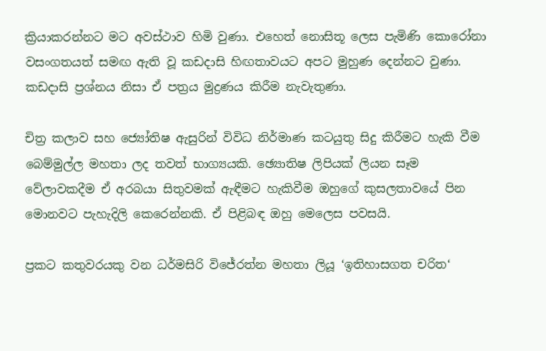ක්‍රියාකරන්නට මට අවස්ථාව හිමි වුණා. එහෙත් නොසිතූ ලෙස පැමිණි කොරෝනා වසංගතයත් සමඟ ඇති වූ කඩදාසි හිඟතාවයට අපට මුහුණ දෙන්නට වුණා. කඩදාසි ප්‍රශ්නය නිසා ඒ පත්‍රය මුද්‍රණය කිරීම නැවැතුණා.

චිත්‍ර කලාව සහ ජ්‍යෝතිෂ ඇසුරින් විවිධ නිර්මාණ කටයුතු සිදු කිරීමට හැකි වීම බෙම්මුල්ල මහතා ලද තවත් භාග්‍යයකි. ඡ්‍යොතිෂ ලිපියක් ලියන සෑම වේලාවකදීම ඒ අරබයා සිතුවමක් ඇඳීමට හැකිවීම ඔහුගේ කුසලතාවයේ පින මොනවට පැහැදිලි කෙරෙන්නකි. ඒ පිළිබඳ ඔහු මෙලෙස පවසයි.

ප්‍රකට කතුවරයකු වන ධර්මසිරි විජේරත්න මහතා ලියූ ‘ඉතිහාසගත චරිත‘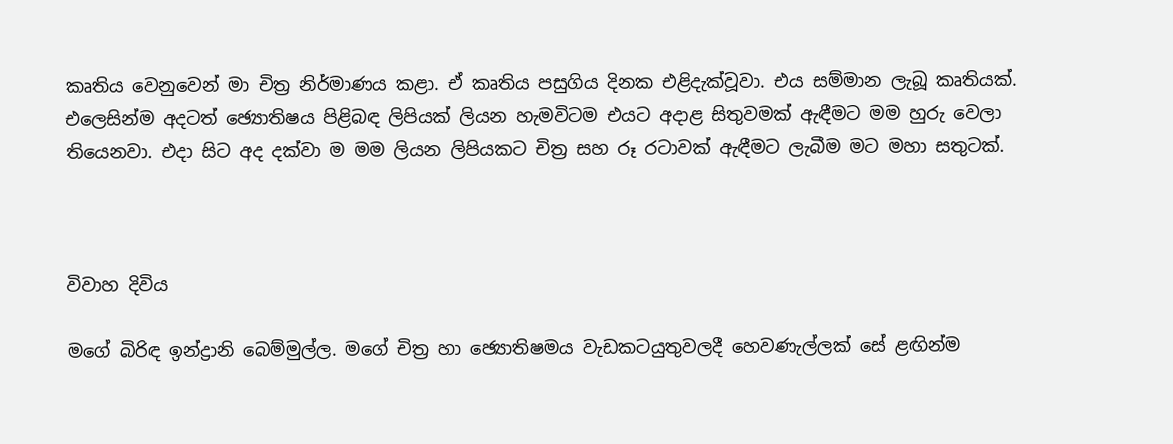කෘතිය වෙනුවෙන් මා චිත්‍ර නිර්මාණය කළා. ඒ කෘතිය පසුගිය දිනක එළිදැක්වූවා. එය සම්මාන ලැබූ කෘතියක්. එලෙසින්ම අදටත් ඡ්‍යොතිෂය පිළිබඳ ලිපියක් ලියන හැමවිටම එයට අදාළ සිතුවමක් ඇඳීමට මම හුරු වෙලා තියෙනවා. එදා සිට අද දක්වා ම මම ලියන ලිපියකට චිත්‍ර සහ රූ රටාවක් ඇඳීමට ලැබීම මට මහා සතුටක්.



විවාහ දිවිය

මගේ බිරිඳ ඉන්ද්‍රානි බෙම්මුල්ල. මගේ චිත්‍ර හා ඡ්‍යොතිෂමය වැඩකටයුතුවලදී හෙවණැල්ලක් සේ ළඟින්ම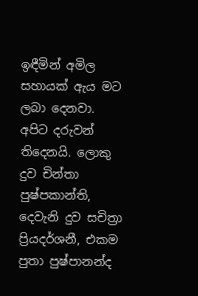ඉඳීමින් අමිල සහායක් ඇය මට ලබා දෙනවා. අපිට දරුවන් තිදෙනයි. ලොකු දුව චින්තා පුෂ්පකාන්ති, දෙවැනි දුව සචිත්‍රා ප්‍රියදර්ශනී, එකම පුතා පුෂ්පානන්ද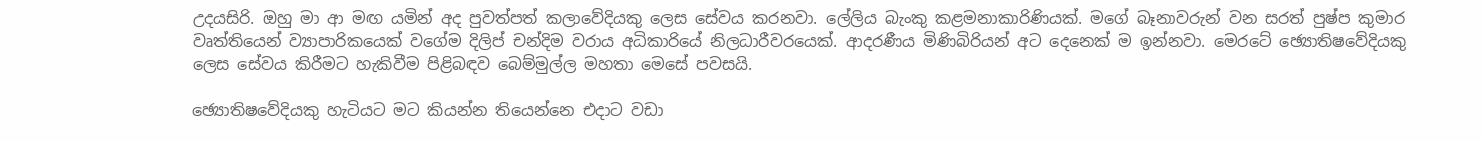උදයසිරි. ඔහු මා ආ මඟ යමින් අද පුවත්පත් කලාවේදියකු ලෙස සේවය කරනවා. ලේලිය බැංකු කළමනාකාරිණියක්. මගේ බෑනාවරුන් වන සරත් පුෂ්ප කුමාර වෘත්තියෙන් ව්‍යාපාරිකයෙක් වගේම දිලිප් චන්දිම වරාය අධිකාරියේ නිලධාරීවරයෙක්. ආදරණීය මිණිබිරියන් අට දෙනෙක් ම ඉන්නවා. මෙරටේ ඡ්‍යොතිෂවේදියකු ලෙස සේවය කිරීමට හැකිවීම පිළිබඳව බෙම්මුල්ල මහතා මෙසේ පවසයි.

ඡ්‍යොතිෂවේදියකු හැටියට මට කියන්න තියෙන්නෙ එදාට වඩා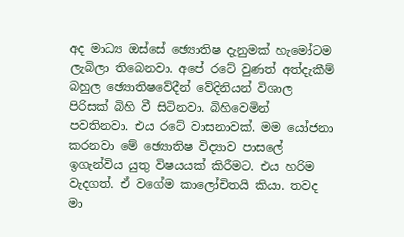අද මාධ්‍ය ඔස්සේ ඡ්‍යොතිෂ දැනුමක් හැමෝටම ලැබිලා තිබෙනවා. අපේ රටේ වුණත් අත්දැකීම් බහුල ඡ්‍යොතිෂවේදීන් වේදිනියන් විශාල පිරිසක් බිහි වී සිටිනවා. බිහිවෙමින් පවතිනවා. එය රටේ වාසනාවක්. මම යෝජනා කරනවා මේ ඡ්‍යොතිෂ විද්‍යාව පාසලේ ඉගැන්විය යුතු විෂයයක් කිරීමට. එය හරිම වැදගත්. ඒ වගේම කාලෝචිතයි කියා. තවද මා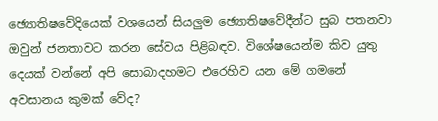ඡ්‍යොතිෂවේදියෙක් වශයෙන් සියලුම ඡ්‍යොතිෂවේදීන්ට සුබ පතනවා ඔවුන් ජනතාවට කරන සේවය පිළිබඳව. විශේෂයෙන්ම කිව යුතු දෙයක් වන්නේ අපි සොබාදහමට එරෙහිව යන මේ ගමනේ අවසානය කුමක් වේද?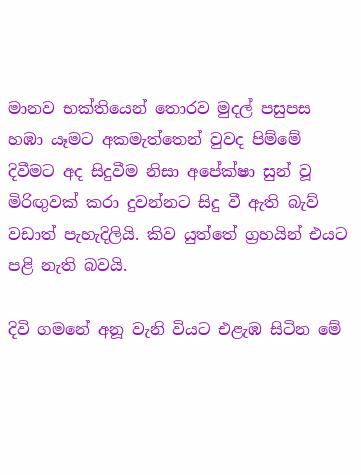මානව භක්තියෙන් තොරව මුදල් පසුපස හඹා යෑමට අකමැත්තෙන් වුවද පිම්මේ දිවීමට අද සිදුවීම නිසා අපේක්ෂා සුන් වූ මිරිඟුවක් කරා දුවන්නට සිදු වී ඇති බැව් වඩාත් පැහැදිලියි. කිව යුත්තේ ග්‍රහයින් එයට පළි නැති බවයි.

දිවි ගමනේ අනූ වැනි වියට එළැඹ සිටින මේ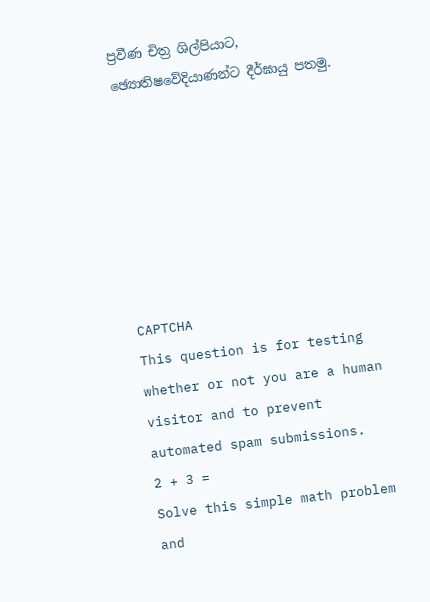ප්‍රවීණ චිත්‍ර ශිල්පියාට, ඡ්‍යොතිෂවේදියාණන්ට දීර්ඝායු පතමු.







CAPTCHA
This question is for testing whether or not you are a human visitor and to prevent automated spam submissions.
2 + 3 =
Solve this simple math problem and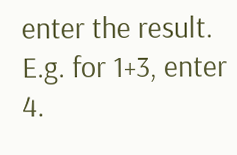enter the result. E.g. for 1+3, enter 4.